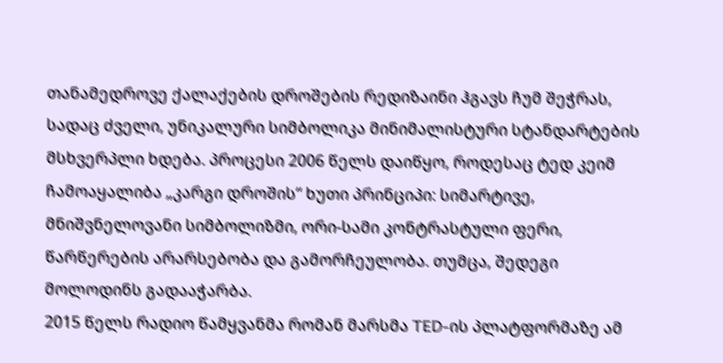თანამედროვე ქალაქების დროშების რედიზაინი ჰგავს ჩუმ შეჭრას, სადაც ძველი, უნიკალური სიმბოლიკა მინიმალისტური სტანდარტების მსხვერპლი ხდება. პროცესი 2006 წელს დაიწყო, როდესაც ტედ კეიმ ჩამოაყალიბა „კარგი დროშის“ ხუთი პრინციპი: სიმარტივე, მნიშვნელოვანი სიმბოლიზმი, ორი-სამი კონტრასტული ფერი, წარწერების არარსებობა და გამორჩეულობა. თუმცა, შედეგი მოლოდინს გადააჭარბა.
2015 წელს რადიო წამყვანმა რომან მარსმა TED-ის პლატფორმაზე ამ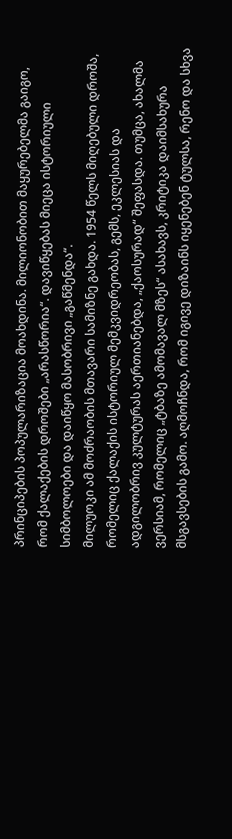პრინციპების პოპულარიზაცია მოახდინა. მილიონობით მაყურებელმა გაიგო, რომ ქალაქების დროშები „არასწორია“. დავიწყებას მიეცა ისტორიული სიმბოლოები და დაიწყო მასობრივი „გაწმენდა“.
მილუოკი ამ მოძრაობის მთავარი სამიზნე გახდა. 1954 წელს მიღებული დროშა, რომელიც ქალაქის ისტორიულ მემკვიდრეობას, გემს, ეკლესიას და ადგილობრივ კულტურას აერთიანებდა, „ქაოსურად“ შეფასდა. თუმცა, ახალმა ვერსიამ, რომელიც „ტბაზე ამომავალ მზეს“ ასახავს, კრიტიკა დაიმსახურა მსგავსების გამო. აღმოჩნდა, რომ იგივე დიზაინს იყენებენ ტულსა, რენო და სხვა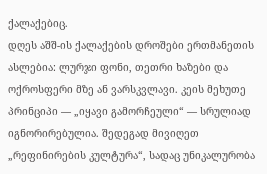ქალაქებიც.
დღეს აშშ-ის ქალაქების დროშები ერთმანეთის ასლებია: ლურჯი ფონი, თეთრი ხაზები და ოქროსფერი მზე ან ვარსკვლავი. კეის მეხუთე პრინციპი — „იყავი გამორჩეული“ — სრულიად იგნორირებულია. შედეგად მივიღეთ „რეფინირების კულტურა“, სადაც უნიკალურობა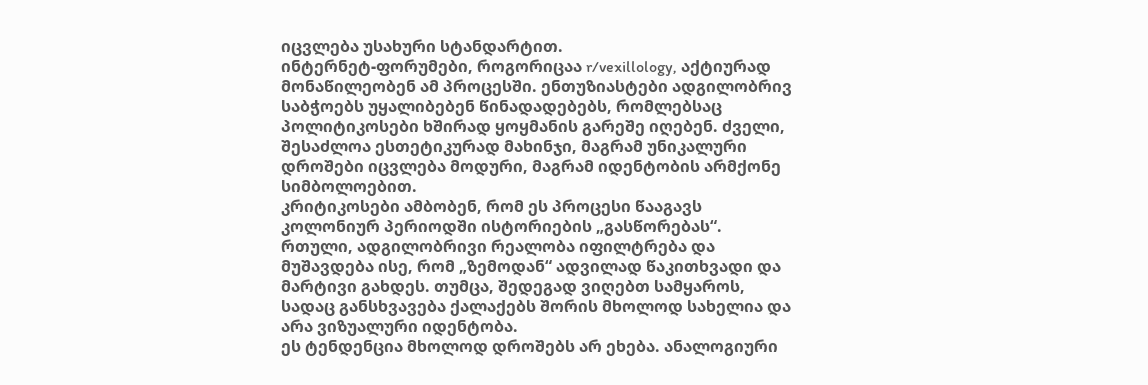იცვლება უსახური სტანდარტით.
ინტერნეტ-ფორუმები, როგორიცაა r/vexillology, აქტიურად მონაწილეობენ ამ პროცესში. ენთუზიასტები ადგილობრივ საბჭოებს უყალიბებენ წინადადებებს, რომლებსაც პოლიტიკოსები ხშირად ყოყმანის გარეშე იღებენ. ძველი, შესაძლოა ესთეტიკურად მახინჯი, მაგრამ უნიკალური დროშები იცვლება მოდური, მაგრამ იდენტობის არმქონე სიმბოლოებით.
კრიტიკოსები ამბობენ, რომ ეს პროცესი წააგავს კოლონიურ პერიოდში ისტორიების „გასწორებას“. რთული, ადგილობრივი რეალობა იფილტრება და მუშავდება ისე, რომ „ზემოდან“ ადვილად წაკითხვადი და მარტივი გახდეს. თუმცა, შედეგად ვიღებთ სამყაროს, სადაც განსხვავება ქალაქებს შორის მხოლოდ სახელია და არა ვიზუალური იდენტობა.
ეს ტენდენცია მხოლოდ დროშებს არ ეხება. ანალოგიური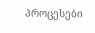პროცესები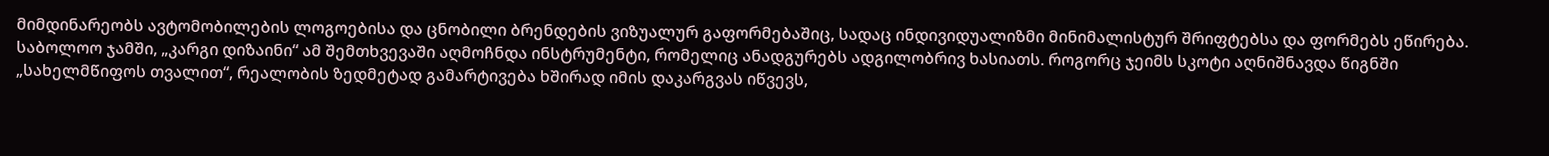მიმდინარეობს ავტომობილების ლოგოებისა და ცნობილი ბრენდების ვიზუალურ გაფორმებაშიც, სადაც ინდივიდუალიზმი მინიმალისტურ შრიფტებსა და ფორმებს ეწირება.
საბოლოო ჯამში, „კარგი დიზაინი“ ამ შემთხვევაში აღმოჩნდა ინსტრუმენტი, რომელიც ანადგურებს ადგილობრივ ხასიათს. როგორც ჯეიმს სკოტი აღნიშნავდა წიგნში „სახელმწიფოს თვალით“, რეალობის ზედმეტად გამარტივება ხშირად იმის დაკარგვას იწვევს,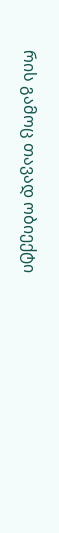რის გამოც თავად ობიექტი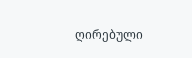ღირებული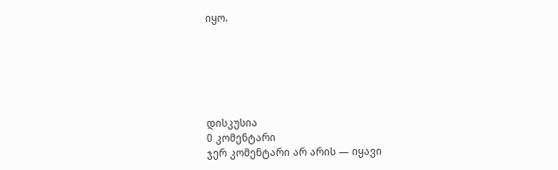იყო.






დისკუსია
0 კომენტარი
ჯერ კომენტარი არ არის — იყავი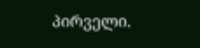პირველი.